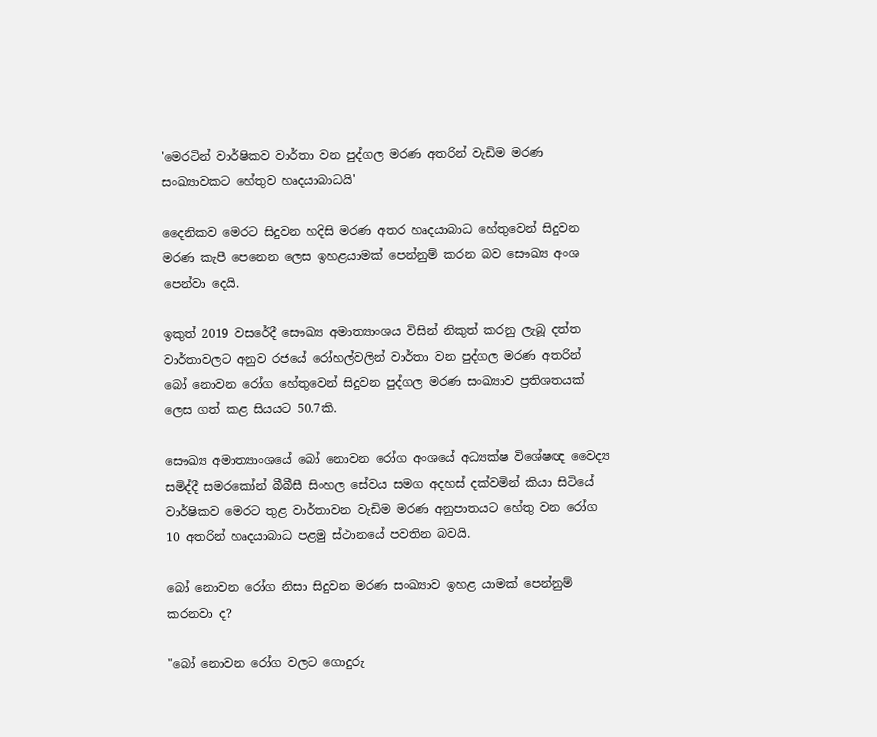'මෙරටින් වාර්ෂිකව වාර්තා වන පුද්ගල මරණ අතරින් වැඩිම මරණ සංඛ්‍යාවකට හේතුව හෘදයාබාධයි'

දෛනිකව මෙරට සිදුවන හදිසි මරණ අතර හෘදයාබාධ හේතුවෙන් සිදුවන මරණ කැපී පෙනෙන ලෙස ඉහළයාමක් පෙන්නුම් කරන බව සෞඛ්‍ය අංශ පෙන්වා දෙයි.

ඉකුත් 2019 වසරේදී සෞඛ්‍ය අමාත්‍යාංශය විසින් නිකුත් කරනු ලැබූ දත්ත වාර්තාවලට අනුව රජයේ රෝහල්වලින් වාර්තා වන පුද්ගල මරණ අතරින් බෝ නොවන රෝග හේතුවෙන් සිදුවන පුද්ගල මරණ සංඛ්‍යාව ප්‍රතිශතයක් ලෙස ගත් කළ සියයට 50.7කි.

සෞඛ්‍ය අමාත්‍යාංශයේ බෝ නොවන රෝග අංශයේ අධ්‍යක්ෂ විශේෂඥ වෛද්‍ය සමිද්දී සමරකෝන් බීබීසී සිංහල සේවය සමග අදහස් දක්වමින් කියා සිටියේ වාර්ෂිකව මෙරට තුළ වාර්තාවන වැඩිම මරණ අනුපාතයට හේතු වන රෝග 10 අතරින් හෘදයාබාධ පළමු ස්ථානයේ පවතින බවයි.

බෝ නොවන රෝග නිසා සිදුවන මරණ සංඛ්‍යාව ඉහළ යාමක් පෙන්නුම් කරනවා ද?

"බෝ නොවන රෝග වලට ගොදුරු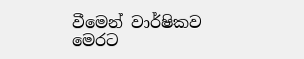වීමෙන් වාර්ෂිකව මෙරට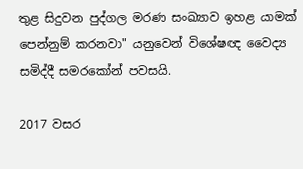තුළ සිදුවන පුද්ගල මරණ සංඛ්‍යාව ඉහළ යාමක් පෙන්නුම් කරනවා" යනුවෙන් විශේෂඥ වෛද්‍ය සමිද්දී සමරකෝන් පවසයි.

2017 වසර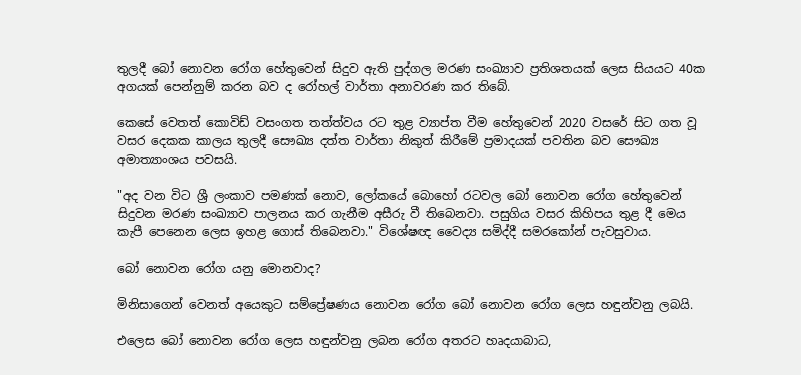තුලදී බෝ නොවන රෝග හේතුවෙන් සිදුව ඇති පුද්ගල මරණ සංඛ්‍යාව ප්‍රතිශතයක් ලෙස සියයට 40ක අගයක් පෙන්නුම් කරන බව ද රෝහල් වාර්තා අනාවරණ කර තිබේ.

කෙසේ වෙතත් කොවිඩ් වසංගත තත්ත්වය රට තුළ ව්‍යාප්ත වීම හේතුවෙන් 2020 වසරේ සිට ගත වූ වසර දෙකක කාලය තුලදී සෞඛ්‍ය දත්ත වාර්තා නිකුත් කිරීමේ ප්‍රමාදයක් පවතින බව සෞඛ්‍ය අමාත්‍යාංශය පවසයි.

"අද වන විට ශ්‍රී ලංකාව පමණක් නොව, ලෝකයේ බොහෝ රටවල බෝ නොවන රෝග හේතුවෙන් සිදුවන මරණ සංඛ්‍යාව පාලනය කර ගැනීම අසීරු වී තිබෙනවා. පසුගිය වසර කිහිපය තුළ දී මෙය කැපී පෙනෙන ලෙස ඉහළ ගොස් තිබෙනවා." විශේෂඥ වෛද්‍ය සමිද්දී සමරකෝන් පැවසුවාය.

බෝ නොවන රෝග යනු මොනවාද?

මිනිසාගෙන් වෙනත් අයෙකුට සම්ප්‍රේෂණය නොවන රෝග බෝ නොවන රෝග ලෙස හඳුන්වනු ලබයි.

එලෙස බෝ නොවන රෝග ලෙස හඳුන්වනු ලබන රෝග අතරට හෘදයාබාධ,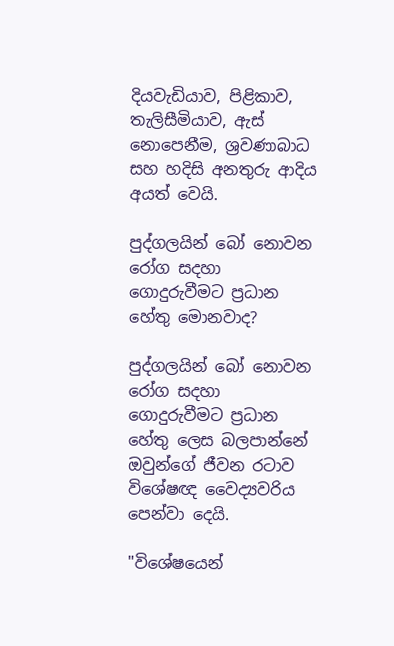දියවැඩියාව, පිළිකාව, තැලිසීමියාව, ඇස් නොපෙනීම, ශ්‍රවණාබාධ සහ හදිසි අනතුරු ආදිය අයත් වෙයි.

පුද්ගලයින් බෝ නොවන රෝග සදහා ගොදුරුවීමට ප්‍රධාන හේතු මොනවාද?

පුද්ගලයින් බෝ නොවන රෝග සදහා ගොදුරුවීමට ප්‍රධාන හේතු ලෙස බලපාන්නේ ඔවුන්ගේ ජීවන රටාව විශේෂඥ වෛද්‍යවරිය පෙන්වා දෙයි.

"විශේෂයෙන්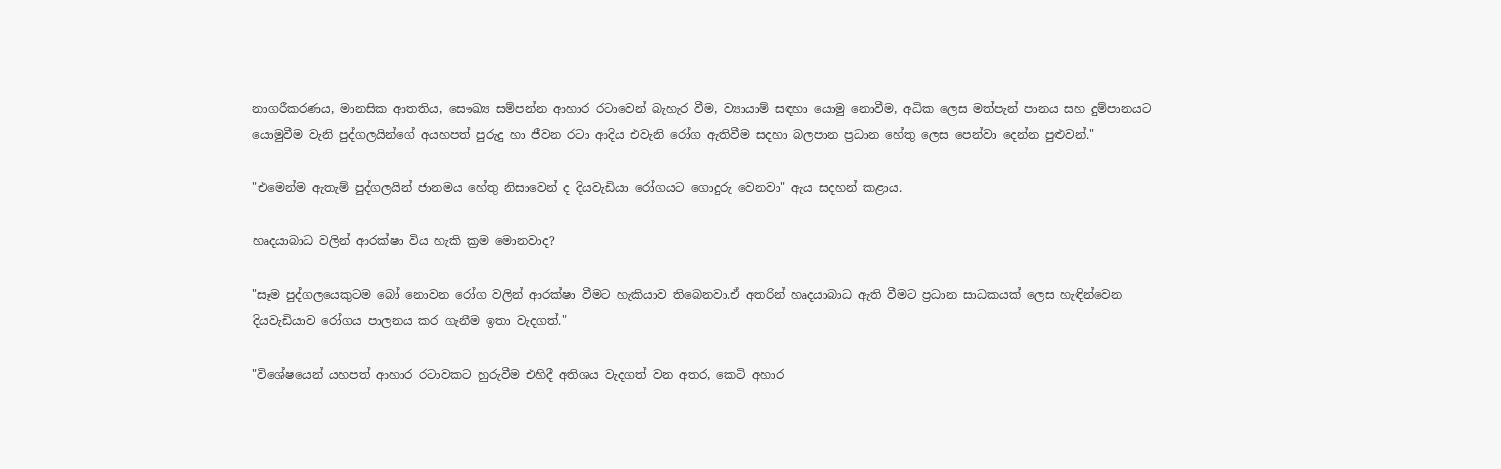නාගරීකරණය, මානසික ආතතිය, සෞඛ්‍ය සම්පන්න ආහාර රටාවෙන් බැහැර වීම, ව්‍යායාම් සඳහා යොමු නොවීම, අධික ලෙස මත්පැන් පානය සහ දුම්පානයට යොමුවීම වැනි පුද්ගලයින්ගේ අයහපත් පුරුදු හා ජීවන රටා ආදිය එවැනි රෝග ඇතිවීම සදහා බලපාන ප්‍රධාන හේතු ලෙස පෙන්වා දෙන්න පුළුවන්."

"එමෙන්ම ඇතැම් පුද්ගලයින් ජානමය හේතු නිසාවෙන් ද දියවැඩියා රෝගයට ගොදුරු වෙනවා" ඇය සදහන් කළාය.

හෘදයාබාධ වලින් ආරක්ෂා විය හැකි ක්‍රම මොනවාද?

"සෑම පුද්ගලයෙකුටම බෝ නොවන රෝග වලින් ආරක්ෂා වීමට හැකියාව තිබෙනවා.ඒ අතරින් හෘදයාබාධ ඇති වීමට ප්‍රධාන සාධකයක් ලෙස හැඳින්වෙන දියවැඩියාව රෝගය පාලනය කර ගැනීම ඉතා වැදගත්."

"විශේෂයෙන් යහපත් ආහාර රටාවකට හුරුවීම එහිදී අතිශය වැදගත් වන අතර, කෙටි අහාර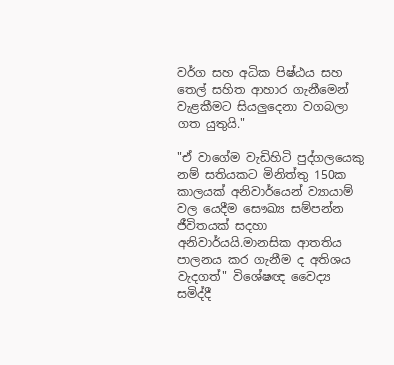වර්ග සහ අධික පිෂ්ඨය සහ තෙල් සහිත ආහාර ගැනීමෙන් වැළකීමට සියලුදෙනා වගබලා ගත යුතුයි."

"ඒ වාගේම වැඩිහිටි පුද්ගලයෙකු නම් සතියකට මිනිත්තු 150ක කාලයක් අනිවාර්යෙන් ව්‍යායාම් වල යෙදීම සෞඛ්‍ය සම්පන්න ජීවිතයක් සදහා අනිවාර්යයි.මානසික ආතතිය පාලනය කර ගැනීම ද අතිශය වැදගත්" විශේෂඥ වෛද්‍ය සමිද්දී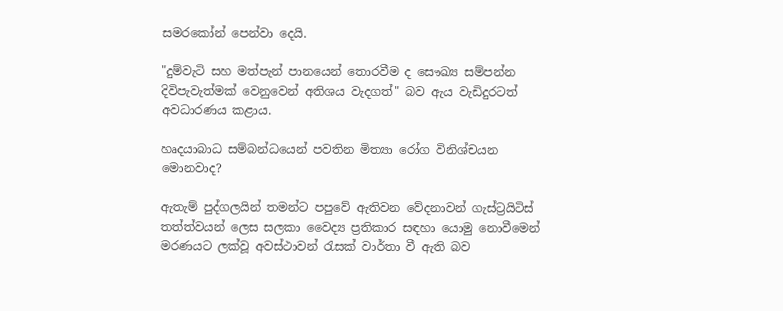සමරකෝන් පෙන්වා දෙයි.

"දුම්වැටි සහ මත්පැන් පානයෙන් තොරවීම ද සෞඛ්‍ය සම්පන්න දිවිපැවැත්මක් වෙනුවෙන් අතිශය වැදගත්" බව ඇය වැඩිදුරටත් අවධාරණය කළාය.

හෘදයාබාධ සම්බන්ධයෙන් පවතින මිත්‍යා රෝග විනිශ්චයන මොනවාද?

ඇතැම් පුද්ගලයින් තමන්ට පපුවේ ඇතිවන වේදනාවන් ගැස්ට්‍රයිටිස් තත්ත්වයන් ලෙස සලකා වෛද්‍ය ප්‍රතිකාර සඳහා යොමු නොවීමෙන් මරණයට ලක්වූ අවස්ථාවන් රැසක් වාර්තා වී ඇති බව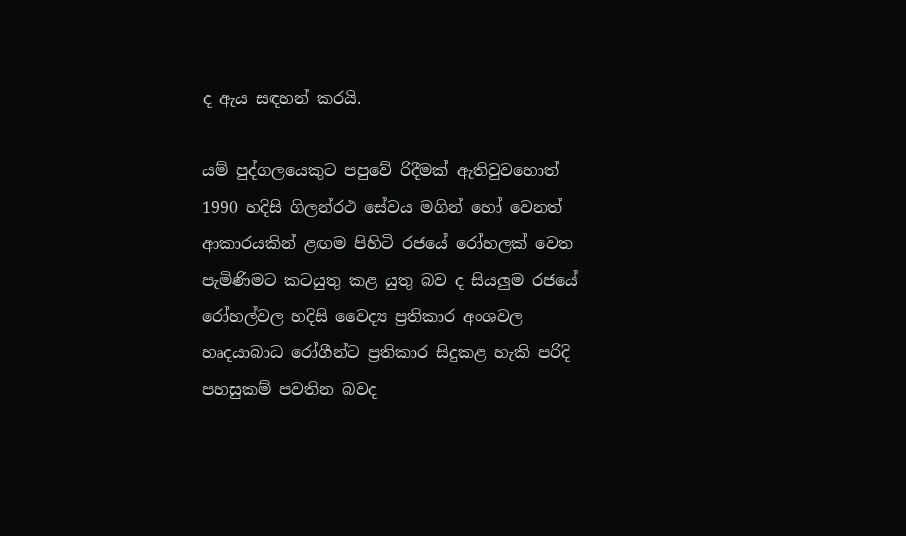ද ඇය සඳහන් කරයි.

යම් පුද්ගලයෙකුට පපුවේ රිදීමක් ඇතිවුවහොත් 1990 හදිසි ගිලන්රථ සේවය මගින් හෝ වෙනත් ආකාරයකින් ළඟම පිහිටි රජයේ රෝහලක් වෙත පැමිණිමට කටයුතු කළ යුතු බව ද සියලුම රජයේ රෝහල්වල හදිසි වෛද්‍ය ප්‍රතිකාර අංශවල හෘදයාබාධ රෝගීන්ට ප්‍රතිකාර සිදුකළ හැකි පරිදි පහසුකම් පවතින බවද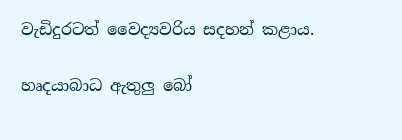වැඩිදුරටත් වෛද්‍යවරිය සදහන් කළාය.

හෘදයාබාධ ඇතුලු බෝ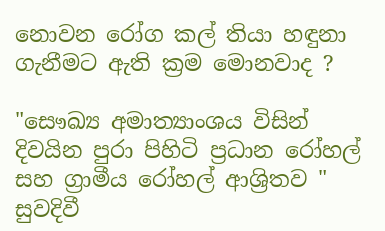නොවන රෝග කල් තියා හඳුනා ගැනීමට ඇති ක්‍රම මොනවාද ?

"සෞඛ්‍ය අමාත්‍යාංශය විසින් දිවයින පුරා පිහිටි ප්‍රධාන රෝහල් සහ ග්‍රාමීය රෝහල් ආශ්‍රිතව " සුවදිවී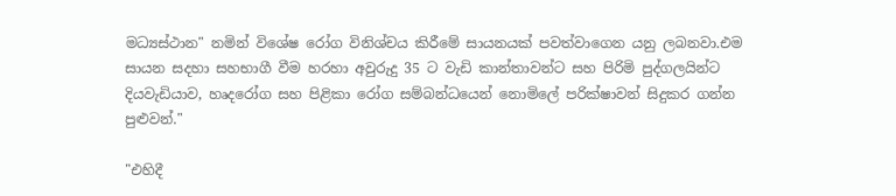මධ්‍යස්ථාන" නමින් විශේෂ රෝග විනිශ්චය කිරීමේ සායනයක් පවත්වාගෙන යනු ලබනවා.එම සායන සදහා සහභාගී වීම හරහා අවුරුදු 35 ට වැඩි කාන්තාවන්ට සහ පිරිමි පුද්ගලයින්ට දියවැඩියාව, හෘදරෝග සහ පිළිකා රෝග සම්බන්ධයෙන් නොමිලේ පරික්ෂාවන් සිදුකර ගන්න පුළුවන්."

"එහිදී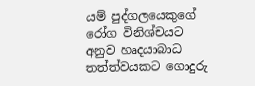යම් පුද්ගලයෙකුගේ රෝග විනිශ්චයට අනුව හෘදයාබාධ තත්ත්වයකට ගොදුරු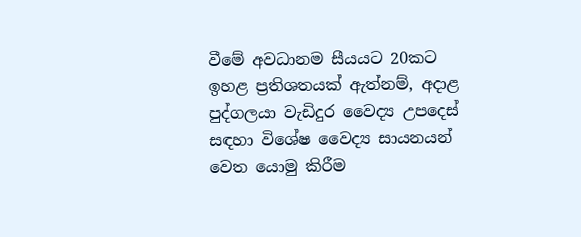වීමේ අවධානම සීයයට 20කට ඉහළ ප්‍රතිශතයක් ඇත්නම්, අදාළ පුද්ගලයා වැඩිදුර වෛද්‍ය උපදෙස් සඳහා විශේෂ වෛද්‍ය සායනයන් වෙත යොමු කිරීම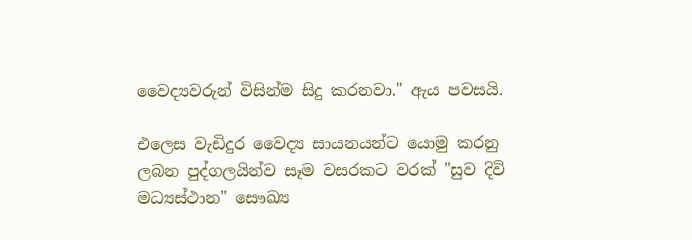වෛද්‍යවරුන් විසින්ම සිදු කරනවා." ඇය පවසයි.

එලෙස වැඩිදුර වෛද්‍ය සායනයන්ට යොමු කරනු ලබන පුද්ගලයින්ව සෑම වසරකට වරක් "සුව දිවි මධ්‍යස්ථාන" සෞඛ්‍ය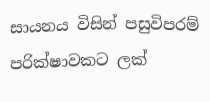සායනය විසින් පසුවිපරම් පරික්ෂාවකට ලක්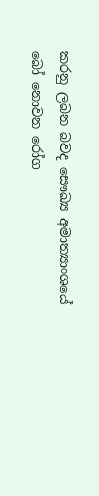කරනු ලබන බවද සෞඛ්‍ය අමාත්‍යාංශයේ බෝ නොවන රෝග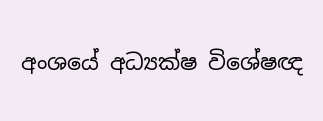අංශයේ අධ්‍යක්ෂ විශේෂඥ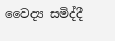වෛද්‍ය සමිද්දී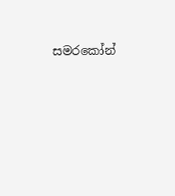සමරකෝන්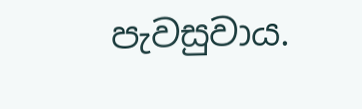පැවසුවාය.